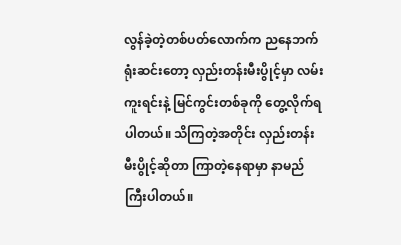လွန်ခဲ့တဲ့တစ်ပတ်လောက်က ညနေဘက်ရုံးဆင်းတော့ လှည်းတန်းမီးပွိုင့်မှာ လမ်းကူးရင်းနဲ့ မြင်ကွင်းတစ်ခုကို တွေ့လိုက်ရပါတယ်။ သိကြတဲ့အတိုင်း လှည်းတန်းမီးပွိုင့်ဆိုတာ ကြာတဲ့နေရာမှာ နာမည်ကြီးပါတယ်။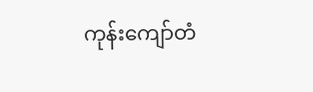ကုန်းကျော်တံ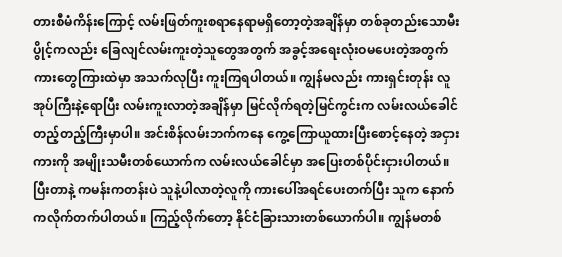တားစီမံကိန်းကြောင့် လမ်းဖြတ်ကူးစရာနေရာမရှိတော့တဲ့အချိန်မှာ တစ်ခုတည်းသောမီးပွိုင့်ကလည်း ခြေလျင်လမ်းကူးတဲ့သူတွေအတွက် အခွင့်အရေးလုံးဝမပေးတဲ့အတွက် ကားတွေကြားထဲမှာ အသက်လုပြီး ကူးကြရပါတယ်။ ကျွန်မလည်း ကားရှင်းတုန်း လူအုပ်ကြီးနဲ့ရောပြီး လမ်းကူးလာတဲ့အချိန်မှာ မြင်လိုက်ရတဲ့မြင်ကွင်းက လမ်းလယ်ခေါင်တည့်တည့်ကြီးမှာပါ။ အင်းစိန်လမ်းဘက်ကနေ ကွေ့ကြောယူထားပြီးစောင့်နေတဲ့ အငှားကားကို အမျိုးသမီးတစ်ယောက်က လမ်းလယ်ခေါင်မှာ အပြေးတစ်ပိုင်းငှားပါတယ်။ ပြီးတာနဲ့ ကမန်းကတန်းပဲ သူနဲ့ပါလာတဲ့လူကို ကားပေါ်အရင်ပေးတက်ပြီး သူက နောက်ကလိုက်တက်ပါတယ်။ ကြည့်လိုက်တော့ နိုင်ငံခြားသားတစ်ယောက်ပါ။ ကျွန်မတစ်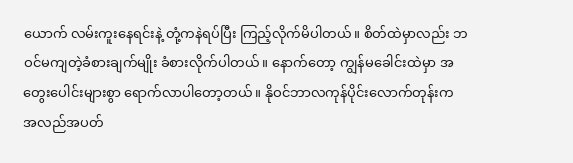ယောက် လမ်းကူးနေရင်းနဲ့ တုံ့ကနဲရပ်ပြီး ကြည့်လိုက်မိပါတယ်။ စိတ်ထဲမှာလည်း ဘဝင်မကျတဲ့ခံစားချက်မျိုး ခံစားလိုက်ပါတယ်။ နောက်တော့ ကျွန်မခေါင်းထဲမှာ အတွေးပေါင်းများစွာ ရောက်လာပါတော့တယ်။ နိုဝင်ဘာလကုန်ပိုင်းလောက်တုန်းက အလည်အပတ်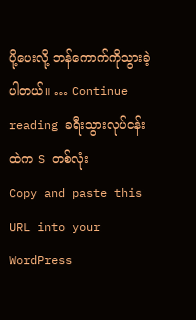ပို့ပေးလို့ ဘန်ကောက်ကိုသွားခဲ့ပါတယ်။ … Continue reading ခရီးသွားလုပ်ငန်းထဲက S တစ်လုံး
Copy and paste this URL into your WordPress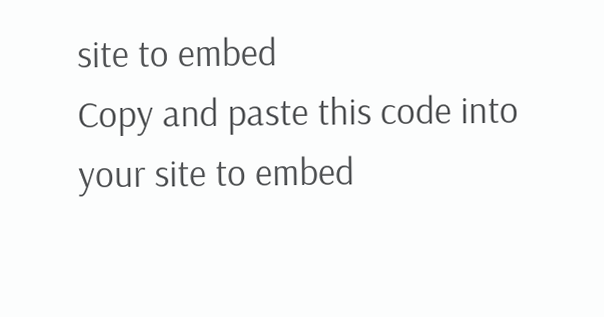site to embed
Copy and paste this code into your site to embed